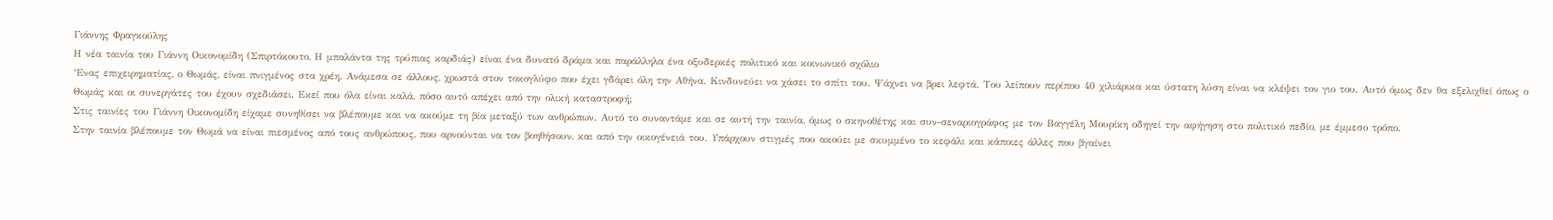Γιάννης Φραγκούλης
Η νέα ταινία του Γιάννη Οικονομίδη (Σπιρτόκουτο, Η μπαλάντα της τρύπιας καρδιάς) είναι ένα δυνατό δράμα και παράλληλα ένα οξυδερκές πολιτικό και κοινωνικό σχόλιο
‘Ενας επιχειρηματίας, ο Θωμάς, είναι πνιγμένος στα χρέη. Ανάμεσα σε άλλους, χρωστά στον τοκογλύφο που έχει γδάρει όλη την Αθήνα. Κινδυνεύει να χάσει το σπίτι του. Ψάχνει να βρει λεφτά. Του λείπουν περίπου 40 χιλιάρικα και ύστατη λύση είναι να κλέψει τον γιο του. Αυτό όμως δεν θα εξελιχθεί όπως ο Θωμάς και οι συνεργάτες του έχουν σχεδιάσει. Εκεί που όλα είναι καλά, πόσο αυτό απέχει από την ολική καταστροφή;
Στις ταινίες του Γιάννη Οικονομίδη είχαμε συνηθίσει να βλέπουμε και να ακούμε τη βία μεταξύ των ανθρώπων. Αυτό το συναντάμε και σε αυτή την ταινία, όμως ο σκηνοθέτης και συν-σεναριογράφος με τον Βαγγέλη Μουρίκη οδηγεί την αφήγηση στο πολιτικό πεδίο, με έμμεσο τρόπο.
Στην ταινία βλέπουμε τον Θωμά να είναι πιεσμένος από τους ανθρώπους, που αρνούνται να τον βοηθήσουν, και από την οικογένειά του. Υπάρχουν στιγμές που ακούει με σκυμμένο το κεφάλι και κάποιες άλλες που βγαίνει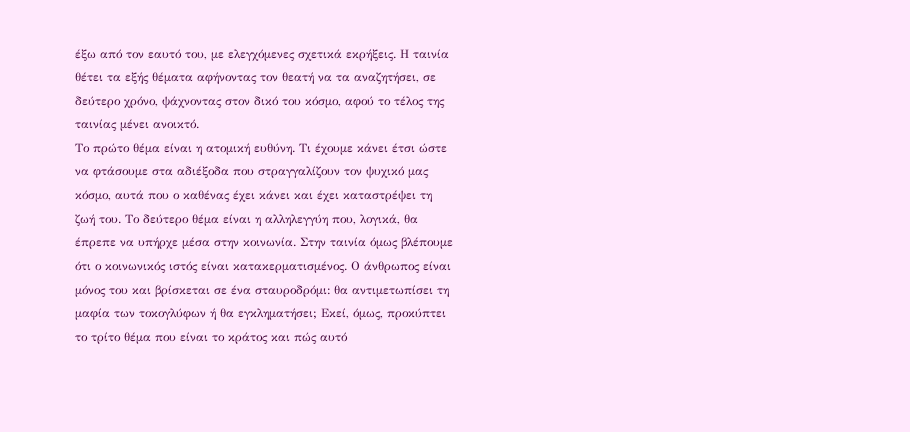έξω από τον εαυτό του, με ελεγχόμενες σχετικά εκρήξεις. Η ταινία θέτει τα εξής θέματα αφήνοντας τον θεατή να τα αναζητήσει, σε δεύτερο χρόνο, ψάχνοντας στον δικό του κόσμο, αφού το τέλος της ταινίας μένει ανοικτό.
Το πρώτο θέμα είναι η ατομική ευθύνη. Τι έχουμε κάνει έτσι ώστε να φτάσουμε στα αδιέξοδα που στραγγαλίζουν τον ψυχικό μας κόσμο, αυτά που ο καθένας έχει κάνει και έχει καταστρέψει τη ζωή του. Το δεύτερο θέμα είναι η αλληλεγγύη που, λογικά, θα έπρεπε να υπήρχε μέσα στην κοινωνία. Στην ταινία όμως βλέπουμε ότι ο κοινωνικός ιστός είναι κατακερματισμένος. Ο άνθρωπος είναι μόνος του και βρίσκεται σε ένα σταυροδρόμι: θα αντιμετωπίσει τη μαφία των τοκογλύφων ή θα εγκληματήσει; Εκεί, όμως, προκύπτει το τρίτο θέμα που είναι το κράτος και πώς αυτό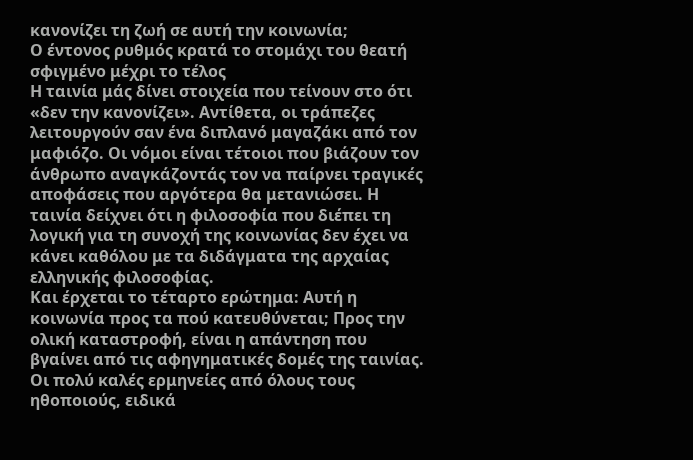κανονίζει τη ζωή σε αυτή την κοινωνία;
Ο έντονος ρυθμός κρατά το στομάχι του θεατή σφιγμένο μέχρι το τέλος
Η ταινία μάς δίνει στοιχεία που τείνουν στο ότι «δεν την κανονίζει». Αντίθετα, οι τράπεζες λειτουργούν σαν ένα διπλανό μαγαζάκι από τον μαφιόζο. Οι νόμοι είναι τέτοιοι που βιάζουν τον άνθρωπο αναγκάζοντάς τον να παίρνει τραγικές αποφάσεις που αργότερα θα μετανιώσει. Η ταινία δείχνει ότι η φιλοσοφία που διέπει τη λογική για τη συνοχή της κοινωνίας δεν έχει να κάνει καθόλου με τα διδάγματα της αρχαίας ελληνικής φιλοσοφίας.
Και έρχεται το τέταρτο ερώτημα: Αυτή η κοινωνία προς τα πού κατευθύνεται; Προς την ολική καταστροφή, είναι η απάντηση που βγαίνει από τις αφηγηματικές δομές της ταινίας. Οι πολύ καλές ερμηνείες από όλους τους ηθοποιούς, ειδικά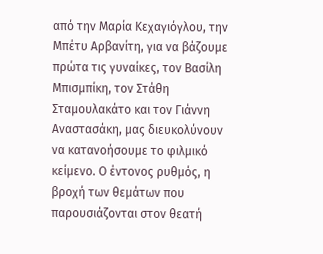από την Μαρία Κεχαγιόγλου, την Μπέτυ Αρβανίτη, για να βάζουμε πρώτα τις γυναίκες, τον Βασίλη Μπισμπίκη, τον Στάθη Σταμουλακάτο και τον Γιάννη Αναστασάκη, μας διευκολύνουν να κατανοήσουμε το φιλμικό κείμενο. Ο έντονος ρυθμός, η βροχή των θεμάτων που παρουσιάζονται στον θεατή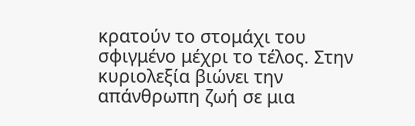κρατούν το στομάχι του σφιγμένο μέχρι το τέλος. Στην κυριολεξία βιώνει την απάνθρωπη ζωή σε μια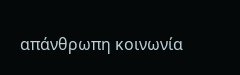απάνθρωπη κοινωνία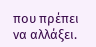που πρέπει να αλλάξει.